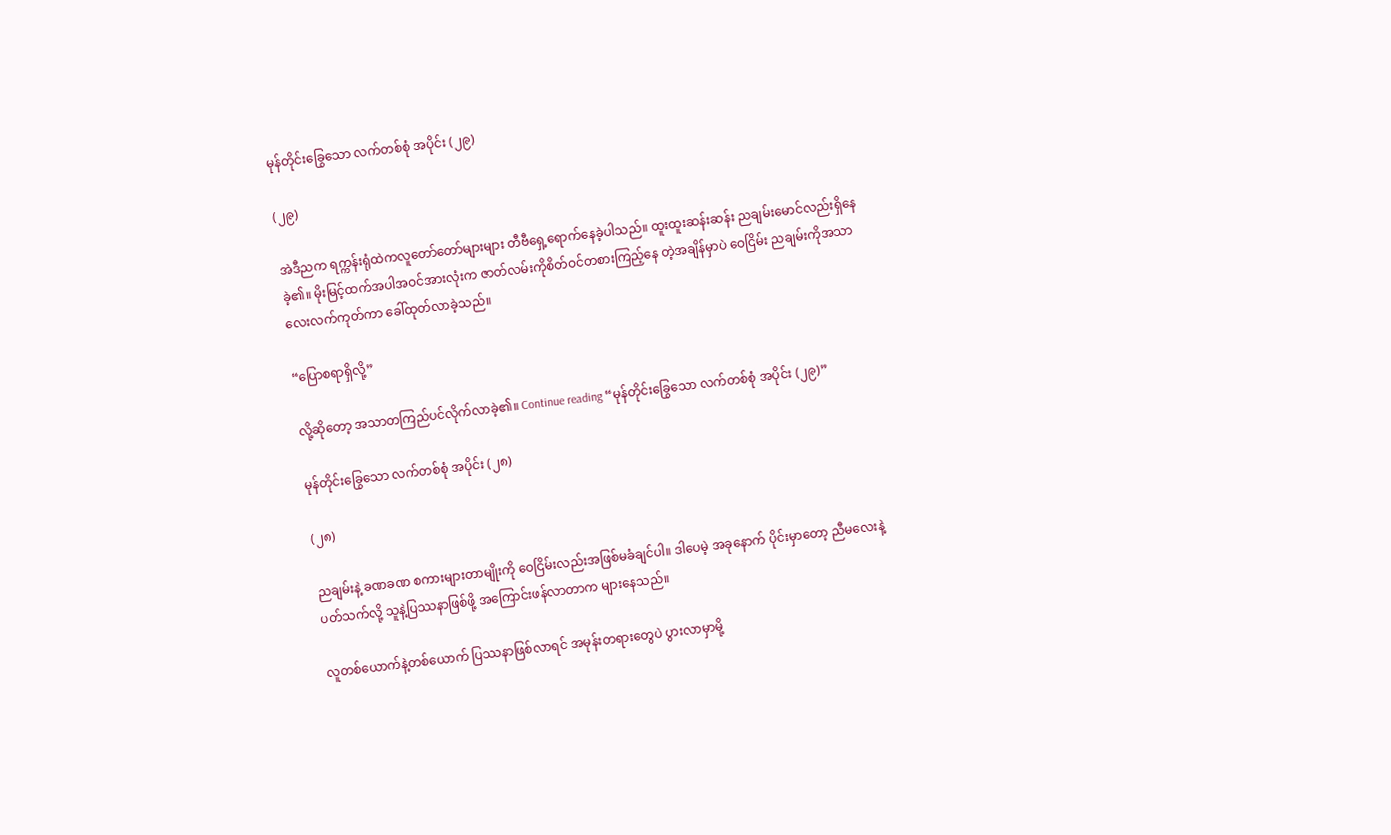မုန်တိုင်းခြွေသော လက်တစ်စုံ အပိုင်း (၂၉)

(၂၉)

အဲဒီညက ရက္ကန်းရုံထဲကလူတော်တော်များများ တီဗီရှေ့ရောက်နေခဲ့ပါသည်။ ထူးထူးဆန်းဆန်း ညချမ်းမောင်လည်းရှိနေခဲ့၏။ မိုးမြင့်ထက်အပါအဝင်အားလုံးက ဇာတ်လမ်းကိုစိတ်ဝင်တစားကြည့်နေ တဲ့အချိန်မှာပဲ ဝေငြိမ်း ညချမ်းကိုအသာလေးလက်ကုတ်ကာ ခေါ်ထုတ်လာခဲ့သည်။

“ပြောစရာရှိလို့”

လို့ဆိုတော့ အသာတကြည်ပင်လိုက်လာခဲ့၏။ Continue reading “မုန်တိုင်းခြွေသော လက်တစ်စုံ အပိုင်း (၂၉)”

မုန်တိုင်းခြွေသော လက်တစ်စုံ အပိုင်း (၂၈)

(၂၈)

ညချမ်းနဲ့ ခဏခဏ စကားများတာမျိုးကို ဝေငြိမ်းလည်းအဖြစ်မခံချင်ပါ။ ဒါပေမဲ့ အခုနောက် ပိုင်းမှာတော့ ညီမလေးနဲ့ပတ်သက်လို့ သူနဲ့ပြဿနာဖြစ်ဖို့ အကြောင်းဖန်လာတာက များနေသည်။

လူတစ်ယောက်နဲ့တစ်ယောက် ပြဿနာဖြစ်လာရင် အမုန်းတရားတွေပဲ ပွားလာမှာမို့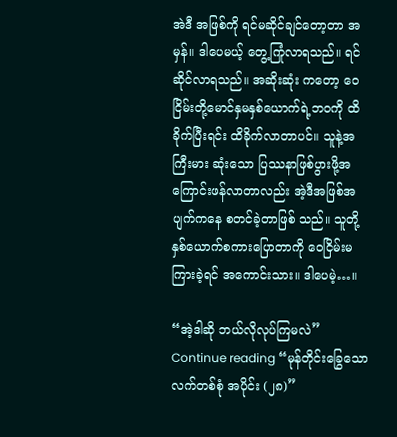အဲဒီ အဖြစ်ကို ရင်မဆိုင်ချင်တော့တာ အမှန်။ ဒါပေမယ့် တွေ့ကြုံလာရသည်။ ရင်ဆိုင်လာရသည်။ အဆိုးဆုံး ကတော့ ဝေငြိမ်းတို့မောင်နှမနှစ်ယောက်ရဲ့ဘဝကို ထိခိုက်ပြီးရင်း ထိခိုက်လာတာပင်။ သူနဲ့အကြီးမား ဆုံးသော ပြဿနာဖြစ်ပွားဖို့အကြောင်းဖန်လာတာလည်း အဲ့ဒီအဖြစ်အပျက်ကနေ စတင်ခဲ့တာဖြစ် သည်။ သူတို့နှစ်ယောက်စကားပြောတာကို ဝေငြိမ်းမကြားခဲ့ရင် အကောင်းသား။ ဒါပေမဲ့…။

“အဲ့ဒါဆို ဘယ်လိုလုပ်ကြမလဲ” Continue reading “မုန်တိုင်းခြွေသော လက်တစ်စုံ အပိုင်း (၂၈)”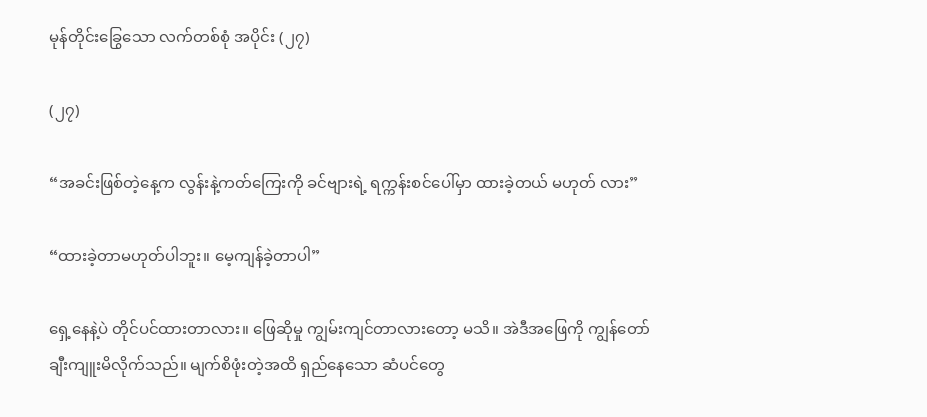မုန်တိုင်းခြွေသော လက်တစ်စုံ အပိုင်း (၂၇)

(၂၇)

“အခင်းဖြစ်တဲ့နေ့က လွန်းနဲ့ကတ်ကြေးကို ခင်ဗျားရဲ့ ရက္ကန်းစင်ပေါ်မှာ ထားခဲ့တယ် မဟုတ် လား”

“ထားခဲ့တာမဟုတ်ပါဘူး။ မေ့ကျန်ခဲ့တာပါ”

ရှေ့နေနဲ့ပဲ တိုင်ပင်ထားတာလား။ ဖြေဆိုမှု ကျွမ်းကျင်တာလားတော့ မသိ။ အဲဒီအဖြေကို ကျွန်တော် ချီးကျူးမိလိုက်သည်။ မျက်စိဖုံးတဲ့အထိ ရှည်နေသော ဆံပင်တွေ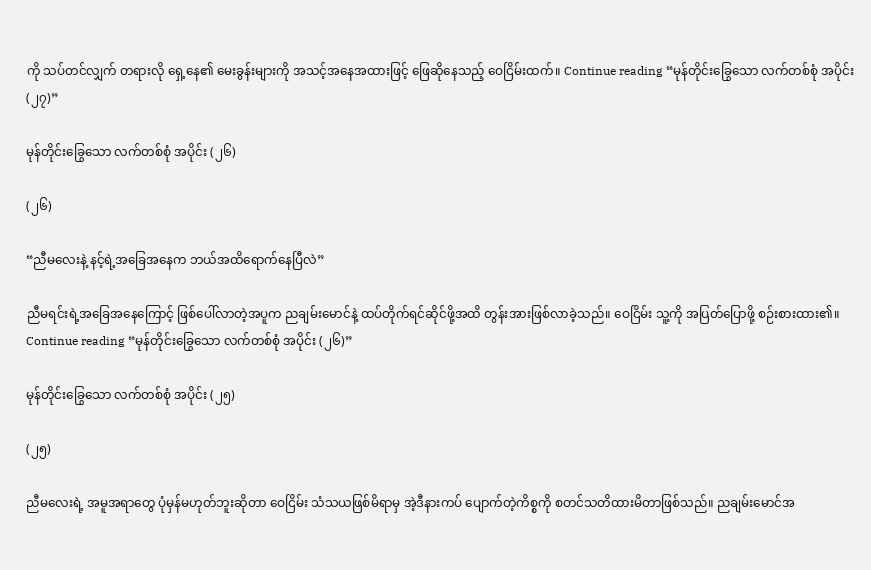ကို သပ်တင်လျှက် တရားလို ရှေ့နေ၏ မေးခွန်းများကို အသင့်အနေအထားဖြင့် ဖြေဆိုနေသည့် ဝေငြိမ်းထက်။ Continue reading “မုန်တိုင်းခြွေသော လက်တစ်စုံ အပိုင်း (၂၇)”

မုန်တိုင်းခြွေသော လက်တစ်စုံ အပိုင်း (၂၆)

(၂၆)

“ညီမလေးနဲ့ နင့်ရဲ့အခြေအနေက ဘယ်အထိရောက်နေပြီလဲ”

ညီမရင်းရဲ့အခြေအနေကြောင့် ဖြစ်ပေါ်လာတဲ့အပူက ညချမ်းမောင်နဲ့ ထပ်တိုက်ရင်ဆိုင်ဖို့အထိ တွန်းအားဖြစ်လာခဲ့သည်။ ဝေငြိမ်း သူ့ကို အပြတ်ပြောဖို့ စဉ်းစားထား၏။ Continue reading “မုန်တိုင်းခြွေသော လက်တစ်စုံ အပိုင်း (၂၆)”

မုန်တိုင်းခြွေသော လက်တစ်စုံ အပိုင်း (၂၅)

(၂၅)

ညီမလေးရဲ့ အမူအရာတွေ ပုံမှန်မဟုတ်ဘူးဆိုတာ ဝေငြိမ်း သံသယဖြစ်မိရာမှ အဲ့ဒီနားကပ် ပျောက်တဲ့ကိစ္စကို စတင်သတိထားမိတာဖြစ်သည်။ ညချမ်းမောင်အ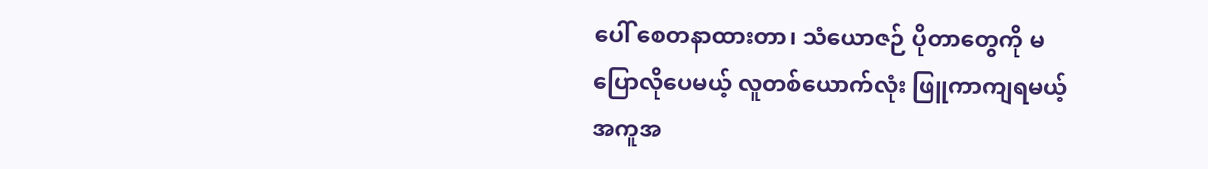ပေါ် စေတနာထားတာ၊ သံယောဇဉ် ပိုတာတွေကို မပြောလိုပေမယ့် လူတစ်ယောက်လုံး ဖြူကာကျရမယ့် အကူအ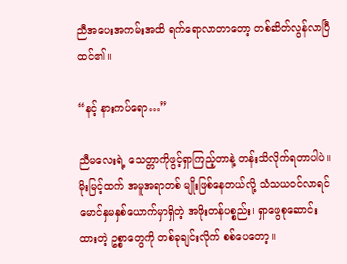ညီအပေးအကမ်းအထိ ရက်ရောလာတာတော့ တစ်ဆိတ်လွန်လာပြီထင်၏။

“နင့် နားကပ်ရော…”

ညီမလေးရဲ့ သေတ္တာကိုဖွင့်ရှာကြည့်တာနဲ့ တန်းသိလိုက်ရတာပါပဲ။ မိုးမြင့်ထက် အမူအရာတစ် မျိုးဖြစ်နေတယ်လို့ သံသယဝင်လာရင် မောင်နှမနှစ်ယောက်မှာရှိတဲ့ အဖိုးတန်ပစ္စည်း၊ ရှာဖွေစုဆောင်း ထားတဲ့ ဥစ္စာတွေကို တစ်ခုချင်းလိုက် စစ်ပေတော့။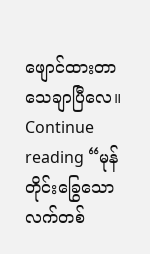ဖျောင်ထားတာ သေချာပြီလေ။ Continue reading “မုန်တိုင်းခြွေသော လက်တစ်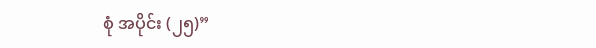စုံ အပိုင်း (၂၅)”